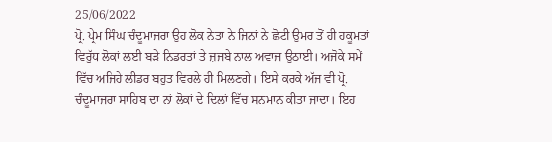25/06/2022
ਪ੍ਰੋ. ਪ੍ਰੇਮ ਸਿੰਘ ਚੰਦੂਮਾਜਰਾ ਉਹ ਲੋਕ ਨੇਤਾ ਨੇ ਜਿਨਾਂ ਨੇ ਛੋਟੀ ਉਮਰ ਤੋਂ ਹੀ ਹਕੂਮਤਾਂ ਵਿਰੁੱਧ ਲੋਕਾਂ ਲਈ ਬੜੇ ਨਿਡਰਤਾਂ ਤੇ ਜ਼ਜਬੇ ਨਾਲ ਅਵਾਜ ਉਠਾਈ। ਅਜੋਕੇ ਸਮੇਂ ਵਿੱਚ ਅਜਿਹੇ ਲੀਡਰ ਬਹੁਤ ਵਿਰਲੇ ਹੀ ਮਿਲਣਗੇ। ਇਸੇ ਕਰਕੇ ਅੱਜ ਵੀ ਪ੍ਰੋ. ਚੰਦੂਮਾਜਰਾ ਸਾਹਿਬ ਦਾ ਨਾਂ ਲੋਕਾਂ ਦੇ ਦਿਲਾਂ ਵਿੱਚ ਸਨਮਾਨ ਕੀਤਾ ਜਾਦਾ। ਇਹ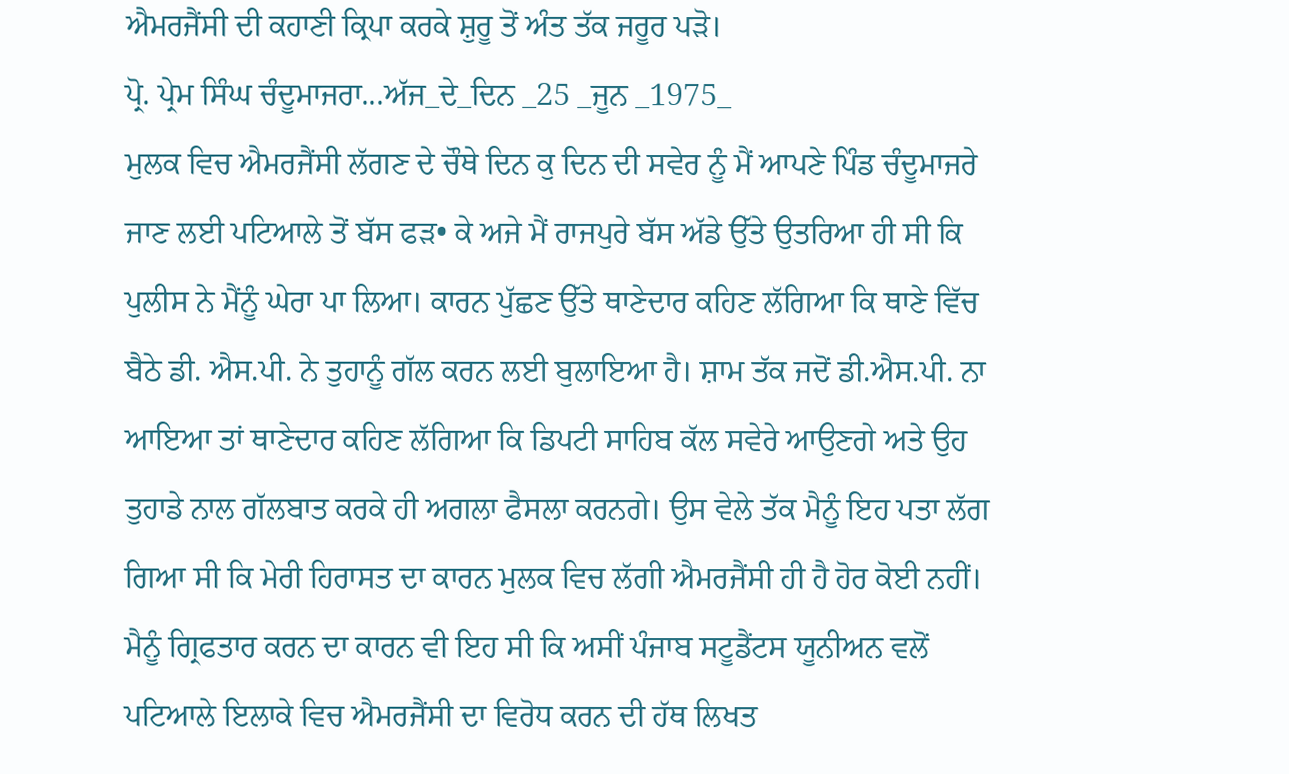ਐਮਰਜੈਂਸੀ ਦੀ ਕਹਾਣੀ ਕ੍ਰਿਪਾ ਕਰਕੇ ਸ਼ੁਰੂ ਤੋਂ ਅੰਤ ਤੱਕ ਜਰੂਰ ਪੜੋ।
ਪ੍ਰੋ. ਪ੍ਰੇਮ ਸਿੰਘ ਚੰਦੂਮਾਜਰਾ...ਅੱਜ_ਦੇ_ਦਿਨ _25 _ਜੂਨ _1975_
ਮੁਲਕ ਵਿਚ ਐਮਰਜੈਂਸੀ ਲੱਗਣ ਦੇ ਚੌਥੇ ਦਿਨ ਕੁ ਦਿਨ ਦੀ ਸਵੇਰ ਨੂੰ ਮੈਂ ਆਪਣੇ ਪਿੰਡ ਚੰਦੂਮਾਜਰੇ ਜਾਣ ਲਈ ਪਟਿਆਲੇ ਤੋਂ ਬੱਸ ਫੜ• ਕੇ ਅਜੇ ਮੈਂ ਰਾਜਪੁਰੇ ਬੱਸ ਅੱਡੇ ਉੱਤੇ ਉਤਰਿਆ ਹੀ ਸੀ ਕਿ ਪੁਲੀਸ ਨੇ ਮੈਂਨੂੰ ਘੇਰਾ ਪਾ ਲਿਆ। ਕਾਰਨ ਪੁੱਛਣ ਉੱਤੇ ਥਾਣੇਦਾਰ ਕਹਿਣ ਲੱਗਿਆ ਕਿ ਥਾਣੇ ਵਿੱਚ ਬੈਠੇ ਡੀ. ਐਸ.ਪੀ. ਨੇ ਤੁਹਾਨੂੰ ਗੱਲ ਕਰਨ ਲਈ ਬੁਲਾਇਆ ਹੈ। ਸ਼ਾਮ ਤੱਕ ਜਦੋਂ ਡੀ.ਐਸ.ਪੀ. ਨਾ ਆਇਆ ਤਾਂ ਥਾਣੇਦਾਰ ਕਹਿਣ ਲੱਗਿਆ ਕਿ ਡਿਪਟੀ ਸਾਹਿਬ ਕੱਲ ਸਵੇਰੇ ਆਉਣਗੇ ਅਤੇ ਉਹ ਤੁਹਾਡੇ ਨਾਲ ਗੱਲਬਾਤ ਕਰਕੇ ਹੀ ਅਗਲਾ ਫੈਸਲਾ ਕਰਨਗੇ। ਉਸ ਵੇਲੇ ਤੱਕ ਮੈਨੂੰ ਇਹ ਪਤਾ ਲੱਗ ਗਿਆ ਸੀ ਕਿ ਮੇਰੀ ਹਿਰਾਸਤ ਦਾ ਕਾਰਨ ਮੁਲਕ ਵਿਚ ਲੱਗੀ ਐਮਰਜੈਂਸੀ ਹੀ ਹੈ ਹੋਰ ਕੋਈ ਨਹੀਂ। ਮੈਨੂੰ ਗ੍ਰਿਫਤਾਰ ਕਰਨ ਦਾ ਕਾਰਨ ਵੀ ਇਹ ਸੀ ਕਿ ਅਸੀਂ ਪੰਜਾਬ ਸਟੂਡੈਂਟਸ ਯੂਨੀਅਨ ਵਲੋਂ ਪਟਿਆਲੇ ਇਲਾਕੇ ਵਿਚ ਐਮਰਜੈਂਸੀ ਦਾ ਵਿਰੋਧ ਕਰਨ ਦੀ ਹੱਥ ਲਿਖਤ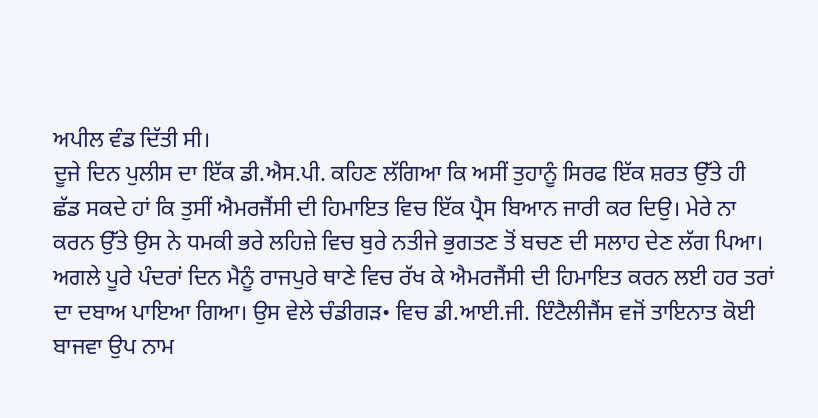ਅਪੀਲ ਵੰਡ ਦਿੱਤੀ ਸੀ।
ਦੂਜੇ ਦਿਨ ਪੁਲੀਸ ਦਾ ਇੱਕ ਡੀ.ਐਸ.ਪੀ. ਕਹਿਣ ਲੱਗਿਆ ਕਿ ਅਸੀਂ ਤੁਹਾਨੂੰ ਸਿਰਫ ਇੱਕ ਸ਼ਰਤ ਉੱਤੇ ਹੀ ਛੱਡ ਸਕਦੇ ਹਾਂ ਕਿ ਤੁਸੀਂ ਐਮਰਜੈਂਸੀ ਦੀ ਹਿਮਾਇਤ ਵਿਚ ਇੱਕ ਪ੍ਰੈਸ ਬਿਆਨ ਜਾਰੀ ਕਰ ਦਿਉ। ਮੇਰੇ ਨਾ ਕਰਨ ਉੱਤੇ ਉਸ ਨੇ ਧਮਕੀ ਭਰੇ ਲਹਿਜ਼ੇ ਵਿਚ ਬੁਰੇ ਨਤੀਜੇ ਭੁਗਤਣ ਤੋਂ ਬਚਣ ਦੀ ਸਲਾਹ ਦੇਣ ਲੱਗ ਪਿਆ। ਅਗਲੇ ਪੂਰੇ ਪੰਦਰਾਂ ਦਿਨ ਮੈਨੂੰ ਰਾਜਪੁਰੇ ਥਾਣੇ ਵਿਚ ਰੱਖ ਕੇ ਐਮਰਜੈਂਸੀ ਦੀ ਹਿਮਾਇਤ ਕਰਨ ਲਈ ਹਰ ਤਰਾਂ ਦਾ ਦਬਾਅ ਪਾਇਆ ਗਿਆ। ਉਸ ਵੇਲੇ ਚੰਡੀਗੜ• ਵਿਚ ਡੀ.ਆਈ.ਜੀ. ਇੰਟੈਲੀਜੈਂਸ ਵਜੋਂ ਤਾਇਨਾਤ ਕੋਈ ਬਾਜਵਾ ਉਪ ਨਾਮ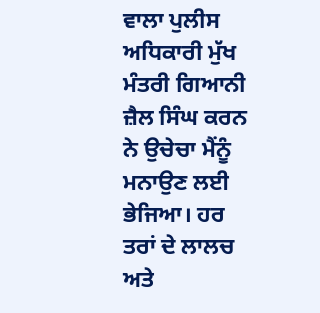ਵਾਲਾ ਪੁਲੀਸ ਅਧਿਕਾਰੀ ਮੁੱਖ ਮੰਤਰੀ ਗਿਆਨੀ ਜ਼ੈਲ ਸਿੰਘ ਕਰਨ ਨੇ ਉਚੇਚਾ ਮੈਂਨੂੰ ਮਨਾਉਣ ਲਈ ਭੇਜਿਆ। ਹਰ ਤਰਾਂ ਦੇ ਲਾਲਚ ਅਤੇ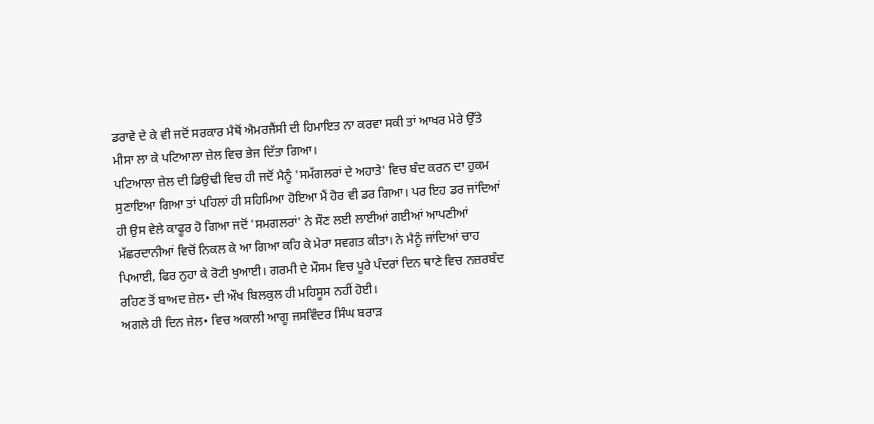ਡਰਾਵੇ ਦੇ ਕੇ ਵੀ ਜਦੋਂ ਸਰਕਾਰ ਮੈਥੋਂ ਐਮਰਜੈਂਸੀ ਦੀ ਹਿਮਾਇਤ ਨਾ ਕਰਵਾ ਸਕੀ ਤਾਂ ਆਖਰ ਮੇਰੇ ਉੱਤੇ ਮੀਸਾ ਲਾ ਕੇ ਪਟਿਆਲਾ ਜ਼ੇਲ ਵਿਚ ਭੇਜ ਦਿੱਤਾ ਗਿਆ।
ਪਟਿਆਲਾ ਜ਼ੇਲ ਦੀ ਡਿਉਢੀ ਵਿਚ ਹੀ ਜਦੋਂ ਮੈਨੂੰ 'ਸਮੱਗਲਰਾਂ ਦੇ ਅਹਾਤੇ' ਵਿਚ ਬੰਦ ਕਰਨ ਦਾ ਹੁਕਮ ਸੁਣਾਇਆ ਗਿਆ ਤਾਂ ਪਹਿਲਾਂ ਹੀ ਸਹਿਮਿਆ ਹੋਇਆ ਮੈਂ ਹੋਰ ਵੀ ਡਰ ਗਿਆ। ਪਰ ਇਹ ਡਰ ਜਾਂਦਿਆਂ ਹੀ ਉਸ ਵੇਲੇ ਕਾਫੂਰ ਹੋ ਗਿਆ ਜਦੋਂ 'ਸਮਗਲਰਾਂ' ਨੇ ਸੌਣ ਲਈ ਲਾਈਆਂ ਗਈਆਂ ਆਪਣੀਆਂ ਮੱਛਰਦਾਨੀਆਂ ਵਿਚੋਂ ਨਿਕਲ ਕੇ ਆ ਗਿਆ ਕਹਿ ਕੇ ਮੇਰਾ ਸਵਗਤ ਕੀਤਾ। ਨੇ ਮੈਨੂੰ ਜਾਂਦਿਆਂ ਚਾਹ ਪਿਆਈ, ਫਿਰ ਨੁਹਾ ਕੇ ਰੋਟੀ ਖੁਆਈ। ਗਰਮੀ ਦੇ ਮੌਸਮ ਵਿਚ ਪੂਰੇ ਪੰਦਰਾਂ ਦਿਨ ਥਾਣੇ ਵਿਚ ਨਜ਼ਰਬੰਦ ਰਹਿਣ ਤੋਂ ਬਾਅਦ ਜ਼ੇਲ• ਦੀ ਔਖ ਬਿਲਕੁਲ ਹੀ ਮਹਿਸੂਸ ਨਹੀਂ ਹੋਈ।
ਅਗਲੇ ਹੀ ਦਿਨ ਜੇਲ• ਵਿਚ ਅਕਾਲੀ ਆਗੂ ਜਸਵਿੰਦਰ ਸਿੰਘ ਬਰਾੜ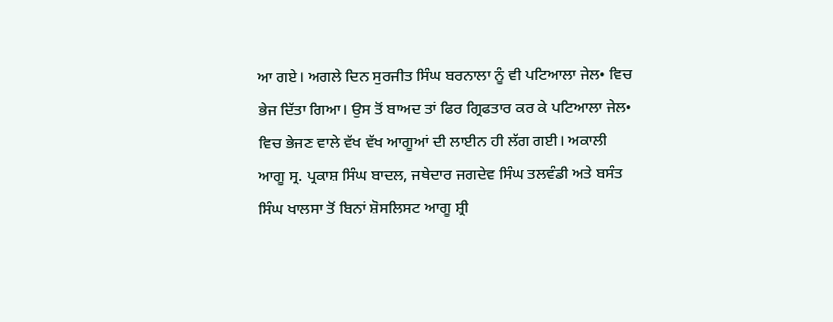ਆ ਗਏ। ਅਗਲੇ ਦਿਨ ਸੁਰਜੀਤ ਸਿੰਘ ਬਰਨਾਲਾ ਨੂੰ ਵੀ ਪਟਿਆਲਾ ਜੇਲ• ਵਿਚ ਭੇਜ ਦਿੱਤਾ ਗਿਆ। ਉਸ ਤੋਂ ਬਾਅਦ ਤਾਂ ਫਿਰ ਗ੍ਰਿਫਤਾਰ ਕਰ ਕੇ ਪਟਿਆਲਾ ਜੇਲ• ਵਿਚ ਭੇਜਣ ਵਾਲੇ ਵੱਖ ਵੱਖ ਆਗੂਆਂ ਦੀ ਲਾਈਨ ਹੀ ਲੱਗ ਗਈ। ਅਕਾਲੀ ਆਗੂ ਸ੍ਰ. ਪ੍ਰਕਾਸ਼ ਸਿੰਘ ਬਾਦਲ, ਜਥੇਦਾਰ ਜਗਦੇਵ ਸਿੰਘ ਤਲਵੰਡੀ ਅਤੇ ਬਸੰਤ ਸਿੰਘ ਖਾਲਸਾ ਤੋਂ ਬਿਨਾਂ ਸ਼ੋਸਲਿਸਟ ਆਗੂ ਸ਼੍ਰੀ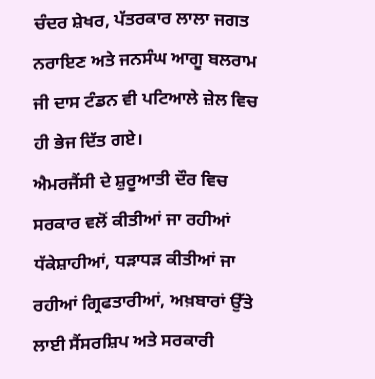ਚੰਦਰ ਸ਼ੇਖਰ, ਪੱਤਰਕਾਰ ਲਾਲਾ ਜਗਤ ਨਰਾਇਣ ਅਤੇ ਜਨਸੰਘ ਆਗੂ ਬਲਰਾਮ ਜੀ ਦਾਸ ਟੰਡਨ ਵੀ ਪਟਿਆਲੇ ਜ਼ੇਲ ਵਿਚ ਹੀ ਭੇਜ ਦਿੱਤ ਗਏ।
ਐਮਰਜੈਂਸੀ ਦੇ ਸ਼ੁਰੂਆਤੀ ਦੌਰ ਵਿਚ ਸਰਕਾਰ ਵਲੋਂ ਕੀਤੀਆਂ ਜਾ ਰਹੀਆਂ ਧੱਕੇਸ਼ਾਹੀਆਂ, ਧੜਾਧੜ ਕੀਤੀਆਂ ਜਾ ਰਹੀਆਂ ਗ੍ਰਿਫਤਾਰੀਆਂ, ਅਖ਼ਬਾਰਾਂ ਉੱਤੇ ਲਾਈ ਸੈਂਸਰਸ਼ਿਪ ਅਤੇ ਸਰਕਾਰੀ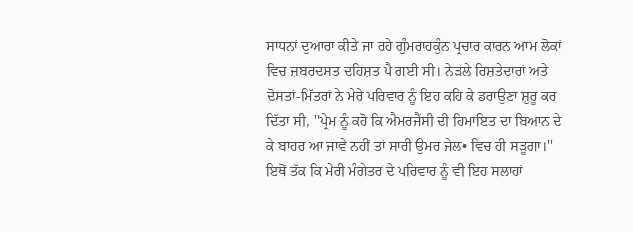ਸਾਧਨਾਂ ਦੁਆਰਾ ਕੀਤੇ ਜਾ ਰਹੇ ਗੁੰਮਰਾਹਕੁੰਨ ਪ੍ਰਚਾਰ ਕਾਰਨ ਆਮ ਲੋਕਾਂ ਵਿਚ ਜ਼ਬਰਦਸਤ ਦਹਿਸ਼ਤ ਪੈ ਗਈ ਸੀ। ਨੇੜਲੇ ਰਿਸ਼ਤੇਦਾਰਾਂ ਅਤੇ ਦੋਸਤਾਂ-ਮਿੱਤਰਾਂ ਨੇ ਮੇਰੇ ਪਰਿਵਾਰ ਨੂੰ ਇਹ ਕਹਿ ਕੇ ਡਰਾਉਣਾ ਸ਼ੁਰੂ ਕਰ ਦਿੱਤਾ ਸੀ, ''ਪ੍ਰੇਮ ਨੂੰ ਕਹੋ ਕਿ ਐਮਰਜੈਂਸੀ ਦੀ ਹਿਮਾਇਤ ਦਾ ਬਿਆਨ ਦੇ ਕੇ ਬਾਹਰ ਆ ਜਾਵੇ ਨਹੀਂ ਤਾਂ ਸਾਰੀ ਉਮਰ ਜੇਲ• ਵਿਚ ਹੀ ਸੜੂਗਾ।'' ਇਥੋਂ ਤੱਕ ਕਿ ਮੇਰੀ ਮੰਗੇਤਰ ਦੇ ਪਰਿਵਾਰ ਨੂੰ ਵੀ ਇਹ ਸਲਾਹਾਂ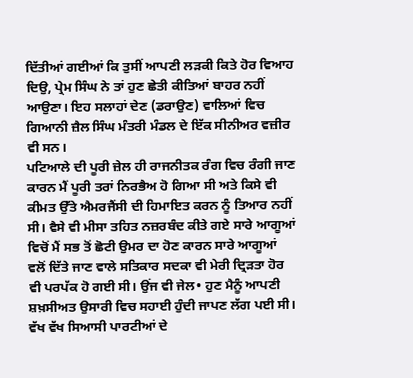ਦਿੱਤੀਆਂ ਗਈਆਂ ਕਿ ਤੁਸੀਂ ਆਪਣੀ ਲੜਕੀ ਕਿਤੇ ਹੋਰ ਵਿਆਹ ਦਿਉ, ਪ੍ਰੇਮ ਸਿੰਘ ਨੇ ਤਾਂ ਹੁਣ ਛੇਤੀ ਕੀਤਿਆਂ ਬਾਹਰ ਨਹੀਂ ਆਉਣਾ। ਇਹ ਸਲਾਹਾਂ ਦੇਣ (ਡਰਾਉਣ) ਵਾਲਿਆਂ ਵਿਚ ਗਿਆਨੀ ਜ਼ੈਲ ਸਿੰਘ ਮੰਤਰੀ ਮੰਡਲ ਦੇ ਇੱਕ ਸੀਨੀਅਰ ਵਜ਼ੀਰ ਵੀ ਸਨ।
ਪਟਿਆਲੇ ਦੀ ਪੂਰੀ ਜ਼ੇਲ ਹੀ ਰਾਜਨੀਤਕ ਰੰਗ ਵਿਚ ਰੰਗੀ ਜਾਣ ਕਾਰਨ ਮੈਂ ਪੂਰੀ ਤਰਾਂ ਨਿਰਭੈਅ ਹੋ ਗਿਆ ਸੀ ਅਤੇ ਕਿਸੇ ਵੀ ਕੀਮਤ ਉੱਤੇ ਐਮਰਜੈਂਸੀ ਦੀ ਹਿਮਾਇਤ ਕਰਨ ਨੂੰ ਤਿਆਰ ਨਹੀਂ ਸੀ। ਵੈਸੇ ਵੀ ਮੀਸਾ ਤਹਿਤ ਨਜ਼ਰਬੰਦ ਕੀਤੇ ਗਏ ਸਾਰੇ ਆਗੂਆਂ ਵਿਚੋਂ ਮੈਂ ਸਭ ਤੋਂ ਛੋਟੀ ਉਮਰ ਦਾ ਹੋਣ ਕਾਰਨ ਸਾਰੇ ਆਗੂਆਂ ਵਲੋਂ ਦਿੱਤੇ ਜਾਣ ਵਾਲੇ ਸਤਿਕਾਰ ਸਦਕਾ ਵੀ ਮੇਰੀ ਦ੍ਰਿੜਤਾ ਹੋਰ ਵੀ ਪਰਪੱਕ ਹੋ ਗਈ ਸੀ। ਉਂਜ ਵੀ ਜੇਲ• ਹੁਣ ਮੈਨੂੰ ਆਪਣੀ ਸ਼ਖ਼ਸੀਅਤ ਉਸਾਰੀ ਵਿਚ ਸਹਾਈ ਹੁੰਦੀ ਜਾਪਣ ਲੱਗ ਪਈ ਸੀ। ਵੱਖ ਵੱਖ ਸਿਆਸੀ ਪਾਰਟੀਆਂ ਦੇ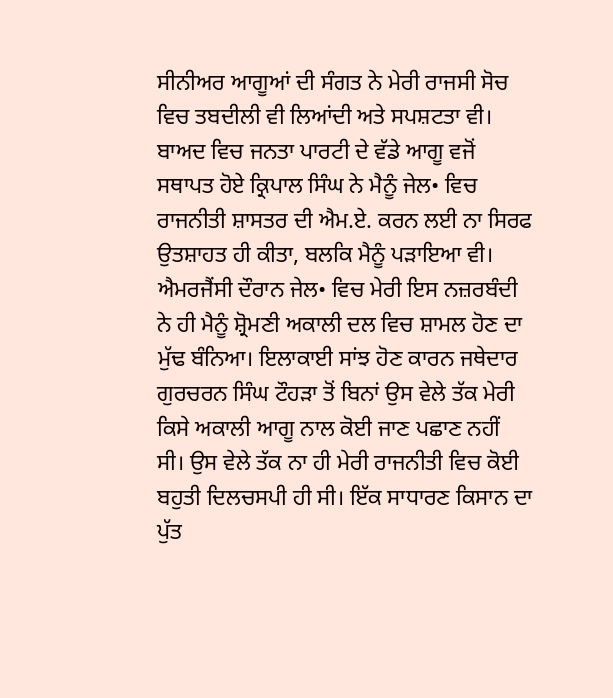ਸੀਨੀਅਰ ਆਗੂਆਂ ਦੀ ਸੰਗਤ ਨੇ ਮੇਰੀ ਰਾਜਸੀ ਸੋਚ ਵਿਚ ਤਬਦੀਲੀ ਵੀ ਲਿਆਂਦੀ ਅਤੇ ਸਪਸ਼ਟਤਾ ਵੀ। ਬਾਅਦ ਵਿਚ ਜਨਤਾ ਪਾਰਟੀ ਦੇ ਵੱਡੇ ਆਗੂ ਵਜੋਂ ਸਥਾਪਤ ਹੋਏ ਕ੍ਰਿਪਾਲ ਸਿੰਘ ਨੇ ਮੈਨੂੰ ਜੇਲ• ਵਿਚ ਰਾਜਨੀਤੀ ਸ਼ਾਸਤਰ ਦੀ ਐਮ.ਏ. ਕਰਨ ਲਈ ਨਾ ਸਿਰਫ ਉਤਸ਼ਾਹਤ ਹੀ ਕੀਤਾ, ਬਲਕਿ ਮੈਨੂੰ ਪੜਾਇਆ ਵੀ।
ਐਮਰਜੈਂਸੀ ਦੌਰਾਨ ਜੇਲ• ਵਿਚ ਮੇਰੀ ਇਸ ਨਜ਼ਰਬੰਦੀ ਨੇ ਹੀ ਮੈਨੂੰ ਸ਼੍ਰੋਮਣੀ ਅਕਾਲੀ ਦਲ ਵਿਚ ਸ਼ਾਮਲ ਹੋਣ ਦਾ ਮੁੱਢ ਬੰਨਿਆ। ਇਲਾਕਾਈ ਸਾਂਝ ਹੋਣ ਕਾਰਨ ਜਥੇਦਾਰ ਗੁਰਚਰਨ ਸਿੰਘ ਟੌਹੜਾ ਤੋਂ ਬਿਨਾਂ ਉਸ ਵੇਲੇ ਤੱਕ ਮੇਰੀ ਕਿਸੇ ਅਕਾਲੀ ਆਗੂ ਨਾਲ ਕੋਈ ਜਾਣ ਪਛਾਣ ਨਹੀਂ ਸੀ। ਉਸ ਵੇਲੇ ਤੱਕ ਨਾ ਹੀ ਮੇਰੀ ਰਾਜਨੀਤੀ ਵਿਚ ਕੋਈ ਬਹੁਤੀ ਦਿਲਚਸਪੀ ਹੀ ਸੀ। ਇੱਕ ਸਾਧਾਰਣ ਕਿਸਾਨ ਦਾ ਪੁੱਤ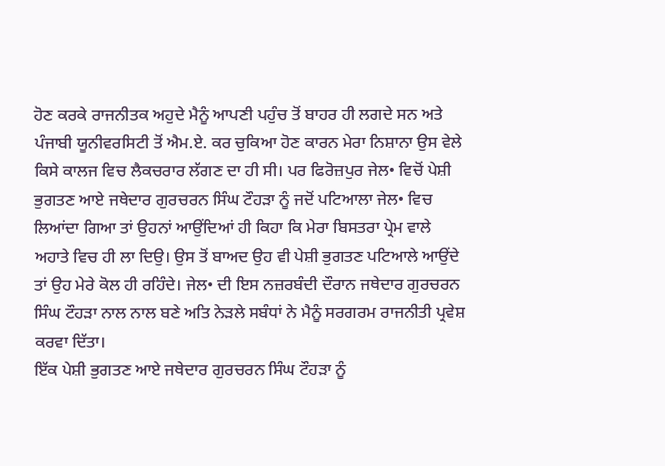ਹੋਣ ਕਰਕੇ ਰਾਜਨੀਤਕ ਅਹੁਦੇ ਮੈਨੂੰ ਆਪਣੀ ਪਹੁੰਚ ਤੋਂ ਬਾਹਰ ਹੀ ਲਗਦੇ ਸਨ ਅਤੇ ਪੰਜਾਬੀ ਯੂਨੀਵਰਸਿਟੀ ਤੋਂ ਐਮ.ਏ. ਕਰ ਚੁਕਿਆ ਹੋਣ ਕਾਰਨ ਮੇਰਾ ਨਿਸ਼ਾਨਾ ਉਸ ਵੇਲੇ ਕਿਸੇ ਕਾਲਜ ਵਿਚ ਲੈਕਚਰਾਰ ਲੱਗਣ ਦਾ ਹੀ ਸੀ। ਪਰ ਫਿਰੋਜ਼ਪੁਰ ਜੇਲ• ਵਿਚੋਂ ਪੇਸ਼ੀ ਭੁਗਤਣ ਆਏ ਜਥੇਦਾਰ ਗੁਰਚਰਨ ਸਿੰਘ ਟੌਹੜਾ ਨੂੰ ਜਦੋਂ ਪਟਿਆਲਾ ਜੇਲ• ਵਿਚ ਲਿਆਂਦਾ ਗਿਆ ਤਾਂ ਉਹਨਾਂ ਆਉਂਦਿਆਂ ਹੀ ਕਿਹਾ ਕਿ ਮੇਰਾ ਬਿਸਤਰਾ ਪ੍ਰੇਮ ਵਾਲੇ ਅਹਾਤੇ ਵਿਚ ਹੀ ਲਾ ਦਿਉ। ਉਸ ਤੋਂ ਬਾਅਦ ਉਹ ਵੀ ਪੇਸ਼ੀ ਭੁਗਤਣ ਪਟਿਆਲੇ ਆਉਂਦੇ ਤਾਂ ਉਹ ਮੇਰੇ ਕੋਲ ਹੀ ਰਹਿੰਦੇ। ਜੇਲ• ਦੀ ਇਸ ਨਜ਼ਰਬੰਦੀ ਦੌਰਾਨ ਜਥੇਦਾਰ ਗੁਰਚਰਨ ਸਿੰਘ ਟੌਹੜਾ ਨਾਲ ਨਾਲ ਬਣੇ ਅਤਿ ਨੇੜਲੇ ਸਬੰਧਾਂ ਨੇ ਮੈਨੂੰ ਸਰਗਰਮ ਰਾਜਨੀਤੀ ਪ੍ਰਵੇਸ਼ ਕਰਵਾ ਦਿੱਤਾ।
ਇੱਕ ਪੇਸ਼ੀ ਭੁਗਤਣ ਆਏ ਜਥੇਦਾਰ ਗੁਰਚਰਨ ਸਿੰਘ ਟੌਹੜਾ ਨੂੰ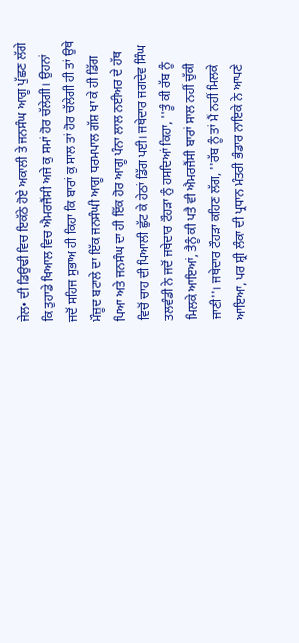ਜੇਲ• ਦੀ ਡਿਉਢੀ ਵਿਚ ਇਕੱਠੇ ਹੋਏ ਅਕਾਲੀ ਤੇ ਜਨਸੰਘ ਆਗੂ ਪੁੱਛਣ ਲੱਗੇ ਕਿ ਤੁਹਾਡੇ ਖਿਆਲ ਵਿਚ ਐਮਰਜੈਂਸੀ ਅਜੇ ਕੁ ਸਮਾਂ ਹੋਰ ਚੱਲੇਗੀ। ਉਹਨਾਂ ਜਦੋਂ ਸਹਿਜ ਸੁਭਾਅ ਹੀ ਕਿਹਾ ਕਿ ਬਾਰਾਂ ਕੁ ਸਾਲ ਤਾਂ ਹੋਰ ਚੱਲੇਗੀ ਹੀ ਤਾਂ ਉਥੇ ਮੌਜ਼ੂਦ ਬਟਾਲੇ ਦਾ ਇੱਕ ਜਨਸੰਘੀ ਆਗੂ ਧਰਮਪਾਲ ਗੱਸ਼ ਖਾ ਕੇ ਹੀ ਡਿੱਗ ਪਿਆ ਅਤੇ ਜਨਸੰਘ ਦਾ ਹੀ ਇੱਕ ਹੋਰ ਆਗੂ ਪੰਨਾ ਲਾਲ ਨਈਅਰ ਦੇ ਹੱਥ ਵਿਚੋਂ ਚਾਹ ਦੀ ਪਿਆਲੀ ਛੁੱਟ ਕੇ ਹੇਠਾਂ ਡਿੱਗ ਪਈ। ਜਥੇਦਾਰ ਜਗਦੇਵ ਸਿੰਘ ਤਲਵੰਡੀ ਨੇ ਜਦੋਂ ਜਥੇਦਾਰ ਟੌਹੜਾ ਨੁੰ ਹਸਦਿਆਂ ਕਿਹਾ, ''ਤੂੰ ਕੀ ਰੱਬ ਨੂੰ ਮਿਲਕੇ ਆਇਆਂ, ਤੈਨੂੰ ਕੀ ਪਤੈ ਵੀ ਐਮਰਜੈਂਸੀ ਬਾਰਾਂ ਸਾਲ ਨਹੀਂ ਚੁੱਕੀ ਜਾਣੀ''। ਜਥੇਦਾਰ ਟੌਹੜਾ ਕਹਿਣ ਲੱਗ, ''ਰੱਬ ਨੂੰ ਤਾਂ ਮੈਂ ਨਹੀਂ ਮਿਲਕੇ ਆਇਆ, ਪਰ ਸ਼੍ਰੀ ਲੰਕਾ ਦੀ ਪ੍ਰਧਾਨ ਮੰਤਰੀ ਭੰਡਾਰ ਨਾਇਕੇ ਨੇ ਆਪਣੇ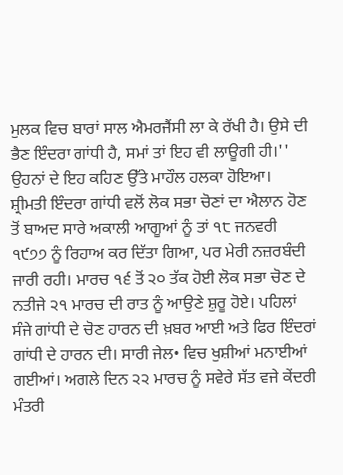ਮੁਲਕ ਵਿਚ ਬਾਰਾਂ ਸਾਲ ਐਮਰਜੈਂਸੀ ਲਾ ਕੇ ਰੱਖੀ ਹੈ। ਉਸੇ ਦੀ ਭੈਣ ਇੰਦਰਾ ਗਾਂਧੀ ਹੈ, ਸਮਾਂ ਤਾਂ ਇਹ ਵੀ ਲਾਊਗੀ ਹੀ।'' ਉਹਨਾਂ ਦੇ ਇਹ ਕਹਿਣ ਉੱਤੇ ਮਾਹੌਲ ਹਲਕਾ ਹੋਇਆ।
ਸ਼੍ਰੀਮਤੀ ਇੰਦਰਾ ਗਾਂਧੀ ਵਲੋਂ ਲੋਕ ਸਭਾ ਚੋਣਾਂ ਦਾ ਐਲਾਨ ਹੋਣ ਤੋਂ ਬਾਅਦ ਸਾਰੇ ਅਕਾਲੀ ਆਗੂਆਂ ਨੂੰ ਤਾਂ ੧੮ ਜਨਵਰੀ ੧੯੭੭ ਨੂੰ ਰਿਹਾਅ ਕਰ ਦਿੱਤਾ ਗਿਆ, ਪਰ ਮੇਰੀ ਨਜ਼ਰਬੰਦੀ ਜਾਰੀ ਰਹੀ। ਮਾਰਚ ੧੬ ਤੋਂ ੨੦ ਤੱਕ ਹੋਈ ਲੋਕ ਸਭਾ ਚੋਣ ਦੇ ਨਤੀਜੇ ੨੧ ਮਾਰਚ ਦੀ ਰਾਤ ਨੂੰ ਆਉਣੇ ਸ਼ੁਰੂ ਹੋਏ। ਪਹਿਲਾਂ ਸੰਜੇ ਗਾਂਧੀ ਦੇ ਚੋਣ ਹਾਰਨ ਦੀ ਖ਼ਬਰ ਆਈ ਅਤੇ ਫਿਰ ਇੰਦਰਾਂ ਗਾਂਧੀ ਦੇ ਹਾਰਨ ਦੀ। ਸਾਰੀ ਜੇਲ• ਵਿਚ ਖੁਸ਼ੀਆਂ ਮਨਾਈਆਂ ਗਈਆਂ। ਅਗਲੇ ਦਿਨ ੨੨ ਮਾਰਚ ਨੂੰ ਸਵੇਰੇ ਸੱਤ ਵਜੇ ਕੇਂਦਰੀ ਮੰਤਰੀ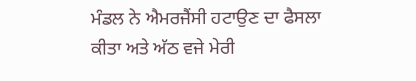ਮੰਡਲ ਨੇ ਐਮਰਜੈਂਸੀ ਹਟਾਉਣ ਦਾ ਫੈਸਲਾ ਕੀਤਾ ਅਤੇ ਅੱਠ ਵਜੇ ਮੇਰੀ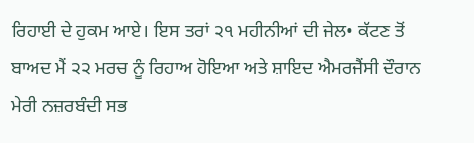ਰਿਹਾਈ ਦੇ ਹੁਕਮ ਆਏ। ਇਸ ਤਰਾਂ ੨੧ ਮਹੀਨੀਆਂ ਦੀ ਜੇਲ• ਕੱਟਣ ਤੋਂ ਬਾਅਦ ਮੈਂ ੨੨ ਮਰਚ ਨੂੰ ਰਿਹਾਅ ਹੋਇਆ ਅਤੇ ਸ਼ਾਇਦ ਐਮਰਜੈਂਸੀ ਦੌਰਾਨ ਮੇਰੀ ਨਜ਼ਰਬੰਦੀ ਸਭ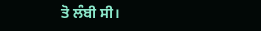ਤੋ ਲੰਬੀ ਸੀ।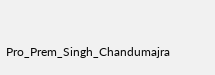Pro_Prem_Singh_Chandumajra